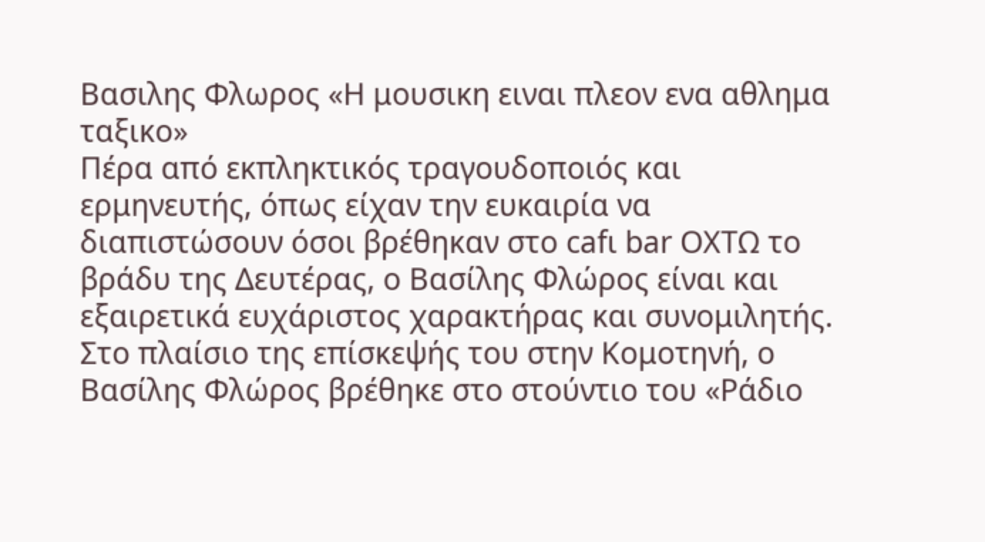Βασιλης Φλωρος «Η μουσικη ειναι πλεον ενα αθλημα ταξικο»
Πέρα από εκπληκτικός τραγουδοποιός και ερμηνευτής, όπως είχαν την ευκαιρία να διαπιστώσουν όσοι βρέθηκαν στο cafι bar ΟΧΤΩ το βράδυ της Δευτέρας, ο Βασίλης Φλώρος είναι και εξαιρετικά ευχάριστος χαρακτήρας και συνομιλητής. Στο πλαίσιο της επίσκεψής του στην Κομοτηνή, ο Βασίλης Φλώρος βρέθηκε στο στούντιο του «Ράδιο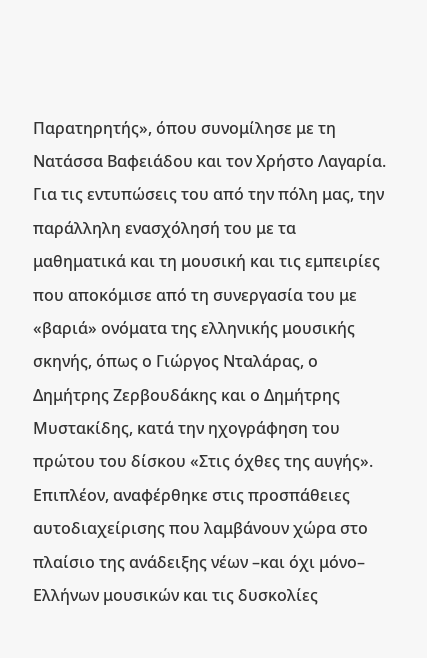Παρατηρητής», όπου συνομίλησε με τη Νατάσσα Βαφειάδου και τον Χρήστο Λαγαρία.
Για τις εντυπώσεις του από την πόλη μας, την παράλληλη ενασχόλησή του με τα μαθηματικά και τη μουσική και τις εμπειρίες που αποκόμισε από τη συνεργασία του με «βαριά» ονόματα της ελληνικής μουσικής σκηνής, όπως ο Γιώργος Νταλάρας, ο Δημήτρης Ζερβουδάκης και ο Δημήτρης Μυστακίδης, κατά την ηχογράφηση του πρώτου του δίσκου «Στις όχθες της αυγής».
Επιπλέον, αναφέρθηκε στις προσπάθειες αυτοδιαχείρισης που λαμβάνουν χώρα στο πλαίσιο της ανάδειξης νέων –και όχι μόνο– Ελλήνων μουσικών και τις δυσκολίες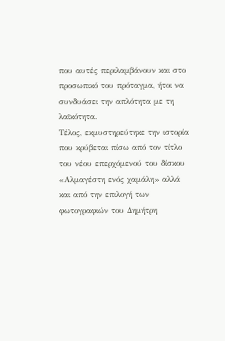που αυτές περιλαμβάνουν και στο προσωπικό του πρόταγμα, ήτοι να συνδυάσει την απλότητα με τη λαϊκότητα.
Τέλος, εκμυστηρεύτηκε την ιστορία που κρύβεται πίσω από τον τίτλο του νέου επερχόμενού του δίσκου «Αλμαγέστη ενός χαμάλη» αλλά και από την επιλογή των φωτογραφιών του Δημήτρη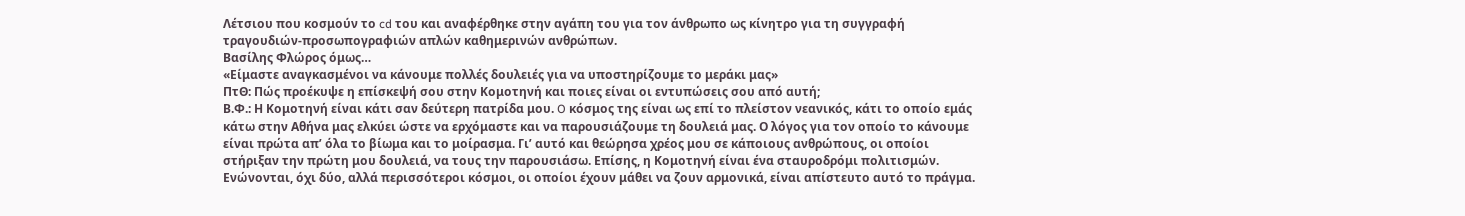Λέτσιου που κοσμούν το cd του και αναφέρθηκε στην αγάπη του για τον άνθρωπο ως κίνητρο για τη συγγραφή τραγουδιών-προσωπογραφιών απλών καθημερινών ανθρώπων.
Βασίλης Φλώρος όμως…
«Είμαστε αναγκασμένοι να κάνουμε πολλές δουλειές για να υποστηρίζουμε το μεράκι μας»
ΠτΘ: Πώς προέκυψε η επίσκεψή σου στην Κομοτηνή και ποιες είναι οι εντυπώσεις σου από αυτή;
Β.Φ.: Η Κομοτηνή είναι κάτι σαν δεύτερη πατρίδα μου. O κόσμος της είναι ως επί το πλείστον νεανικός, κάτι το οποίο εμάς κάτω στην Αθήνα μας ελκύει ώστε να ερχόμαστε και να παρουσιάζουμε τη δουλειά μας. Ο λόγος για τον οποίο το κάνουμε είναι πρώτα απ’ όλα το βίωμα και το μοίρασμα. Γι’ αυτό και θεώρησα χρέος μου σε κάποιους ανθρώπους, οι οποίοι στήριξαν την πρώτη μου δουλειά, να τους την παρουσιάσω. Επίσης, η Κομοτηνή είναι ένα σταυροδρόμι πολιτισμών. Ενώνονται, όχι δύο, αλλά περισσότεροι κόσμοι, οι οποίοι έχουν μάθει να ζουν αρμονικά, είναι απίστευτο αυτό το πράγμα.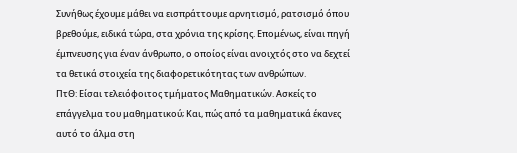Συνήθως έχουμε μάθει να εισπράττουμε αρνητισμό, ρατσισμό όπου βρεθούμε, ειδικά τώρα, στα χρόνια της κρίσης. Επομένως, είναι πηγή έμπνευσης για έναν άνθρωπο, ο οποίος είναι ανοιχτός στο να δεχτεί τα θετικά στοιχεία της διαφορετικότητας των ανθρώπων.
ΠτΘ: Είσαι τελειόφοιτος τμήματος Μαθηματικών. Ασκείς το επάγγελμα του μαθηματικού; Και, πώς από τα μαθηματικά έκανες αυτό το άλμα στη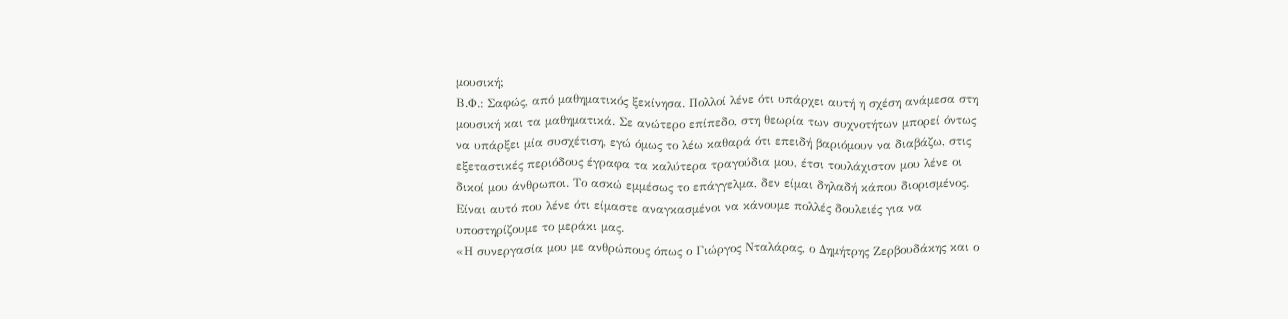μουσική;
Β.Φ.: Σαφώς, από μαθηματικός ξεκίνησα. Πολλοί λένε ότι υπάρχει αυτή η σχέση ανάμεσα στη μουσική και τα μαθηματικά. Σε ανώτερο επίπεδο, στη θεωρία των συχνοτήτων μπορεί όντως να υπάρξει μία συσχέτιση, εγώ όμως το λέω καθαρά ότι επειδή βαριόμουν να διαβάζω, στις εξεταστικές περιόδους έγραφα τα καλύτερα τραγούδια μου, έτσι τουλάχιστον μου λένε οι δικοί μου άνθρωποι. Το ασκώ εμμέσως το επάγγελμα, δεν είμαι δηλαδή κάπου διορισμένος. Είναι αυτό που λένε ότι είμαστε αναγκασμένοι να κάνουμε πολλές δουλειές για να υποστηρίζουμε το μεράκι μας.
«Η συνεργασία μου με ανθρώπους όπως ο Γιώργος Νταλάρας, ο Δημήτρης Ζερβουδάκης και ο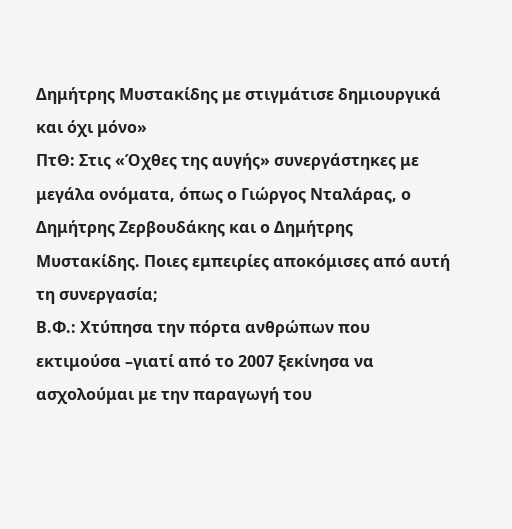Δημήτρης Μυστακίδης με στιγμάτισε δημιουργικά και όχι μόνο»
ΠτΘ: Στις «Όχθες της αυγής» συνεργάστηκες με μεγάλα ονόματα, όπως ο Γιώργος Νταλάρας, ο Δημήτρης Ζερβουδάκης και ο Δημήτρης Μυστακίδης. Ποιες εμπειρίες αποκόμισες από αυτή τη συνεργασία;
Β.Φ.: Χτύπησα την πόρτα ανθρώπων που εκτιμούσα –γιατί από το 2007 ξεκίνησα να ασχολούμαι με την παραγωγή του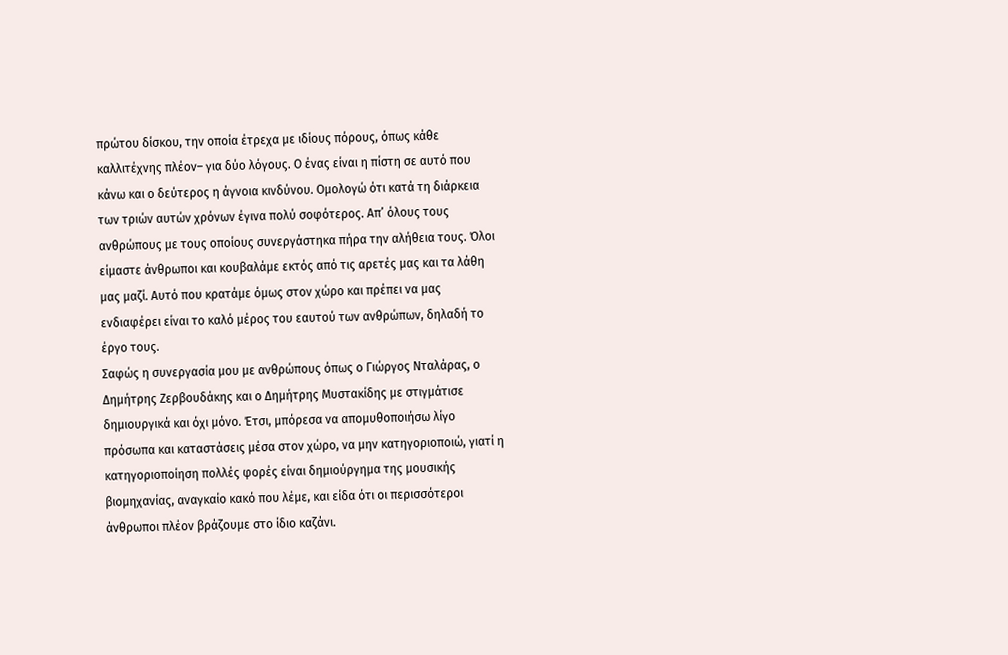πρώτου δίσκου, την οποία έτρεχα με ιδίους πόρους, όπως κάθε καλλιτέχνης πλέον– για δύο λόγους. Ο ένας είναι η πίστη σε αυτό που κάνω και ο δεύτερος η άγνοια κινδύνου. Ομολογώ ότι κατά τη διάρκεια των τριών αυτών χρόνων έγινα πολύ σοφότερος. Απ’ όλους τους ανθρώπους με τους οποίους συνεργάστηκα πήρα την αλήθεια τους. Όλοι είμαστε άνθρωποι και κουβαλάμε εκτός από τις αρετές μας και τα λάθη μας μαζί. Αυτό που κρατάμε όμως στον χώρο και πρέπει να μας ενδιαφέρει είναι το καλό μέρος του εαυτού των ανθρώπων, δηλαδή το έργο τους.
Σαφώς η συνεργασία μου με ανθρώπους όπως ο Γιώργος Νταλάρας, ο Δημήτρης Ζερβουδάκης και ο Δημήτρης Μυστακίδης με στιγμάτισε δημιουργικά και όχι μόνο. Έτσι, μπόρεσα να απομυθοποιήσω λίγο πρόσωπα και καταστάσεις μέσα στον χώρο, να μην κατηγοριοποιώ, γιατί η κατηγοριοποίηση πολλές φορές είναι δημιούργημα της μουσικής βιομηχανίας, αναγκαίο κακό που λέμε, και είδα ότι οι περισσότεροι άνθρωποι πλέον βράζουμε στο ίδιο καζάνι.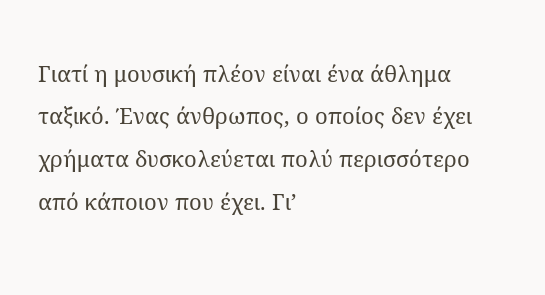Γιατί η μουσική πλέον είναι ένα άθλημα ταξικό. Ένας άνθρωπος, ο οποίος δεν έχει χρήματα δυσκολεύεται πολύ περισσότερο από κάποιον που έχει. Γι’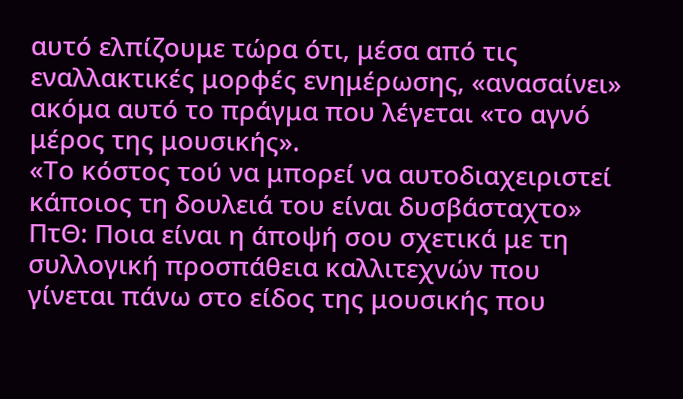αυτό ελπίζουμε τώρα ότι, μέσα από τις εναλλακτικές μορφές ενημέρωσης, «ανασαίνει» ακόμα αυτό το πράγμα που λέγεται «το αγνό μέρος της μουσικής».
«Το κόστος τού να μπορεί να αυτοδιαχειριστεί κάποιος τη δουλειά του είναι δυσβάσταχτο»
ΠτΘ: Ποια είναι η άποψή σου σχετικά με τη συλλογική προσπάθεια καλλιτεχνών που γίνεται πάνω στο είδος της μουσικής που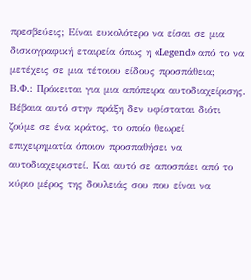πρεσβεύεις; Είναι ευκολότερο να είσαι σε μια δισκογραφική εταιρεία όπως η «Legend» από το να μετέχεις σε μια τέτοιου είδους προσπάθεια;
Β.Φ.: Πρόκειται για μια απόπειρα αυτοδιαχείρισης. Βέβαια αυτό στην πράξη δεν υφίσταται διότι ζούμε σε ένα κράτος, το οποίο θεωρεί επιχειρηματία όποιον προσπαθήσει να αυτοδιαχειριστεί. Και αυτό σε αποσπάει από το κύριο μέρος της δουλειάς σου που είναι να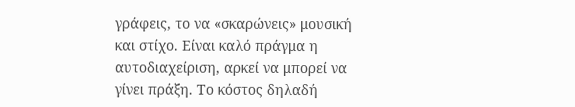γράφεις, το να «σκαρώνεις» μουσική και στίχο. Είναι καλό πράγμα η αυτοδιαχείριση, αρκεί να μπορεί να γίνει πράξη. Το κόστος δηλαδή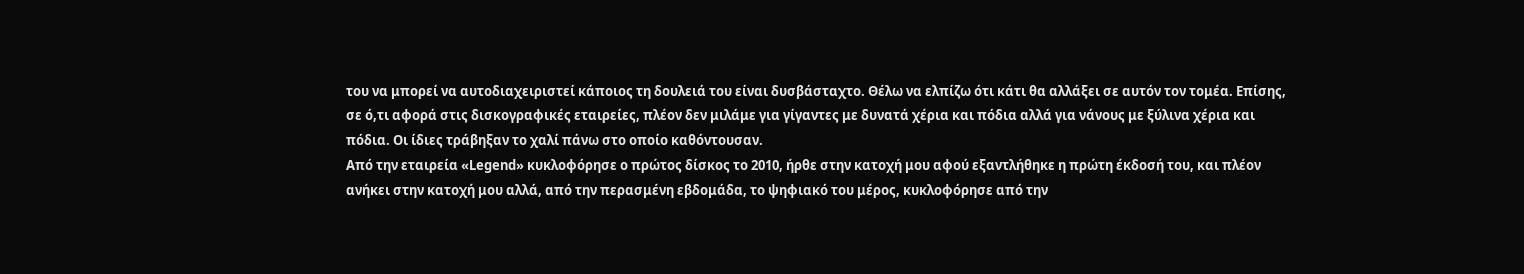του να μπορεί να αυτοδιαχειριστεί κάποιος τη δουλειά του είναι δυσβάσταχτο. Θέλω να ελπίζω ότι κάτι θα αλλάξει σε αυτόν τον τομέα. Επίσης, σε ό,τι αφορά στις δισκογραφικές εταιρείες, πλέον δεν μιλάμε για γίγαντες με δυνατά χέρια και πόδια αλλά για νάνους με ξύλινα χέρια και πόδια. Οι ίδιες τράβηξαν το χαλί πάνω στο οποίο καθόντουσαν.
Από την εταιρεία «Legend» κυκλοφόρησε ο πρώτος δίσκος το 2010, ήρθε στην κατοχή μου αφού εξαντλήθηκε η πρώτη έκδοσή του, και πλέον ανήκει στην κατοχή μου αλλά, από την περασμένη εβδομάδα, το ψηφιακό του μέρος, κυκλοφόρησε από την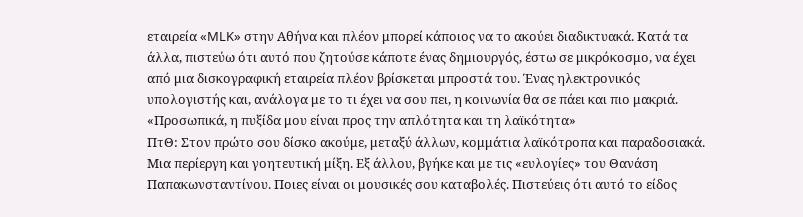εταιρεία «MLK» στην Αθήνα και πλέον μπορεί κάποιος να το ακούει διαδικτυακά. Κατά τα άλλα, πιστεύω ότι αυτό που ζητούσε κάποτε ένας δημιουργός, έστω σε μικρόκοσμο, να έχει από μια δισκογραφική εταιρεία πλέον βρίσκεται μπροστά του. Ένας ηλεκτρονικός υπολογιστής και, ανάλογα με το τι έχει να σου πει, η κοινωνία θα σε πάει και πιο μακριά.
«Προσωπικά, η πυξίδα μου είναι προς την απλότητα και τη λαϊκότητα»
ΠτΘ: Στον πρώτο σου δίσκο ακούμε, μεταξύ άλλων, κομμάτια λαϊκότροπα και παραδοσιακά. Μια περίεργη και γοητευτική μίξη. Εξ άλλου, βγήκε και με τις «ευλογίες» του Θανάση Παπακωνσταντίνου. Ποιες είναι οι μουσικές σου καταβολές. Πιστεύεις ότι αυτό το είδος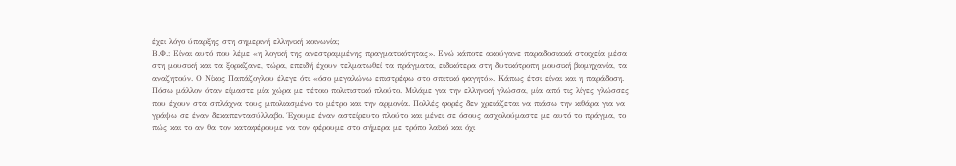έχει λόγο ύπαρξης στη σημερινή ελληνική κοινωνία;
Β.Φ.: Είναι αυτό που λέμε «η λογική της ανεστραμμένης πραγματικότητας». Ενώ κάποτε ακούγανε παραδοσιακά στοιχεία μέσα στη μουσική και τα ξορκίζανε, τώρα, επειδή έχουν τελματωθεί τα πράγματα, ειδικότερα στη δυτικότροπη μουσική βιομηχανία, τα αναζητούν. Ο Νίκος Παπάζογλου έλεγε ότι «όσο μεγαλώνω επιστρέφω στο σπιτικό φαγητό». Κάπως έτσι είναι και η παράδοση. Πόσω μάλλον όταν είμαστε μία χώρα με τέτοιο πολιτιστικό πλούτο. Μιλάμε για την ελληνική γλώσσα, μία από τις λίγες γλώσσες που έχουν στα σπλάχνα τους μπολιασμένο το μέτρο και την αρμονία. Πολλές φορές δεν χρειάζεται να πιάσω την κιθάρα για να γράψω σε έναν δεκαπεντασύλλαβο. Έχουμε έναν αστείρευτο πλούτο και μένει σε όσους ασχολούμαστε με αυτό το πράγμα, το πώς και το αν θα τον καταφέρουμε να τον φέρουμε στο σήμερα με τρόπο λαϊκό και όχι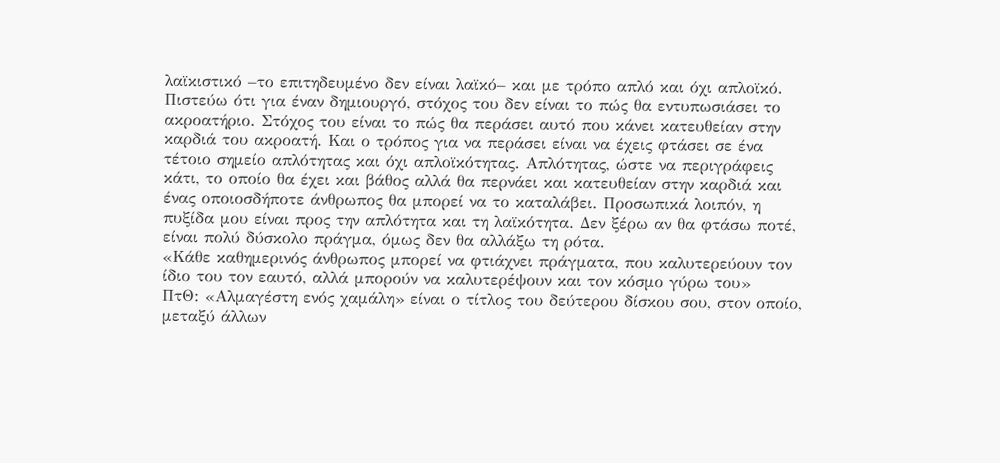λαϊκιστικό –το επιτηδευμένο δεν είναι λαϊκό– και με τρόπο απλό και όχι απλοϊκό.
Πιστεύω ότι για έναν δημιουργό, στόχος του δεν είναι το πώς θα εντυπωσιάσει το ακροατήριο. Στόχος του είναι το πώς θα περάσει αυτό που κάνει κατευθείαν στην καρδιά του ακροατή. Και ο τρόπος για να περάσει είναι να έχεις φτάσει σε ένα τέτοιο σημείο απλότητας και όχι απλοϊκότητας. Απλότητας, ώστε να περιγράφεις κάτι, το οποίο θα έχει και βάθος αλλά θα περνάει και κατευθείαν στην καρδιά και ένας οποιοσδήποτε άνθρωπος θα μπορεί να το καταλάβει. Προσωπικά λοιπόν, η πυξίδα μου είναι προς την απλότητα και τη λαϊκότητα. Δεν ξέρω αν θα φτάσω ποτέ, είναι πολύ δύσκολο πράγμα, όμως δεν θα αλλάξω τη ρότα.
«Κάθε καθημερινός άνθρωπος μπορεί να φτιάχνει πράγματα, που καλυτερεύουν τον ίδιο του τον εαυτό, αλλά μπορούν να καλυτερέψουν και τον κόσμο γύρω του»
ΠτΘ: «Αλμαγέστη ενός χαμάλη» είναι ο τίτλος του δεύτερου δίσκου σου, στον οποίο, μεταξύ άλλων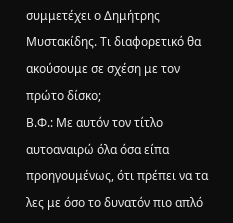συμμετέχει ο Δημήτρης Μυστακίδης. Τι διαφορετικό θα ακούσουμε σε σχέση με τον πρώτο δίσκο;
Β.Φ.: Με αυτόν τον τίτλο αυτοαναιρώ όλα όσα είπα προηγουμένως, ότι πρέπει να τα λες με όσο το δυνατόν πιο απλό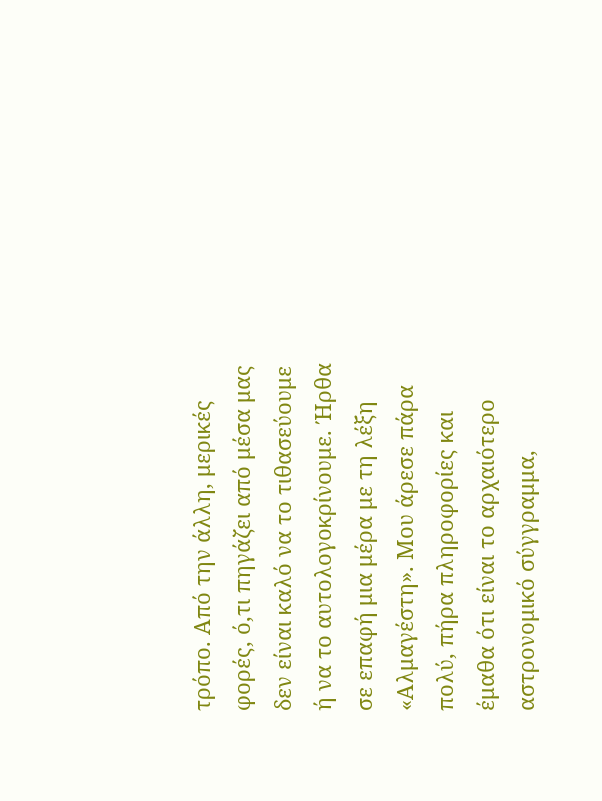τρόπο. Από την άλλη, μερικές φορές, ό,τι πηγάζει από μέσα μας δεν είναι καλό να το τιθασεύουμε ή να το αυτολογοκρίνουμε. Ήρθα σε επαφή μια μέρα με τη λέξη «Αλμαγέστη». Μου άρεσε πάρα πολύ, πήρα πληροφορίες και έμαθα ότι είναι το αρχαιότερο αστρονομικό σύγγραμμα,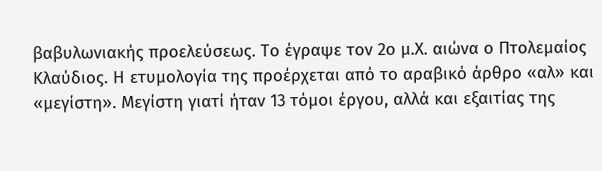βαβυλωνιακής προελεύσεως. Το έγραψε τον 2ο μ.Χ. αιώνα ο Πτολεμαίος Κλαύδιος. Η ετυμολογία της προέρχεται από το αραβικό άρθρο «αλ» και «μεγίστη». Μεγίστη γιατί ήταν 13 τόμοι έργου, αλλά και εξαιτίας της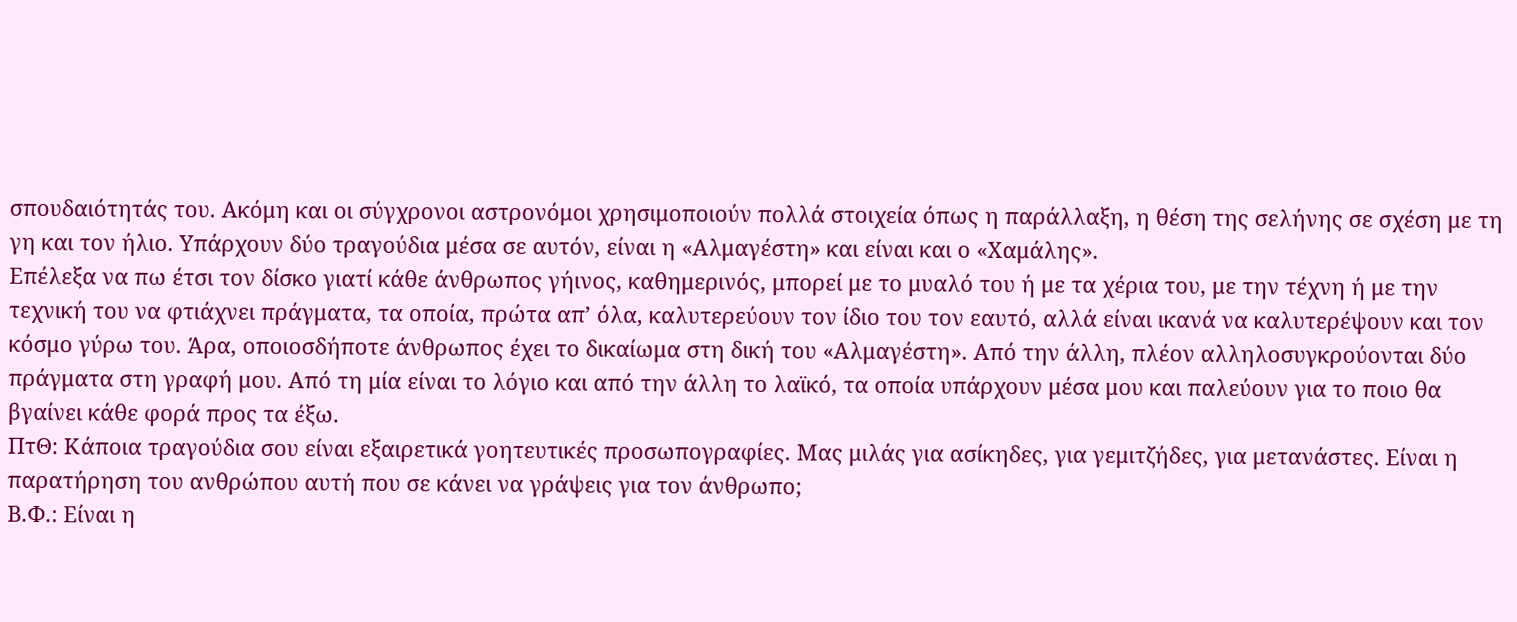σπουδαιότητάς του. Ακόμη και οι σύγχρονοι αστρονόμοι χρησιμοποιούν πολλά στοιχεία όπως η παράλλαξη, η θέση της σελήνης σε σχέση με τη γη και τον ήλιο. Υπάρχουν δύο τραγούδια μέσα σε αυτόν, είναι η «Αλμαγέστη» και είναι και ο «Χαμάλης».
Επέλεξα να πω έτσι τον δίσκο γιατί κάθε άνθρωπος γήινος, καθημερινός, μπορεί με το μυαλό του ή με τα χέρια του, με την τέχνη ή με την τεχνική του να φτιάχνει πράγματα, τα οποία, πρώτα απ’ όλα, καλυτερεύουν τον ίδιο του τον εαυτό, αλλά είναι ικανά να καλυτερέψουν και τον κόσμο γύρω του. Άρα, οποιοσδήποτε άνθρωπος έχει το δικαίωμα στη δική του «Αλμαγέστη». Από την άλλη, πλέον αλληλοσυγκρούονται δύο πράγματα στη γραφή μου. Από τη μία είναι το λόγιο και από την άλλη το λαϊκό, τα οποία υπάρχουν μέσα μου και παλεύουν για το ποιο θα βγαίνει κάθε φορά προς τα έξω.
ΠτΘ: Κάποια τραγούδια σου είναι εξαιρετικά γοητευτικές προσωπογραφίες. Μας μιλάς για ασίκηδες, για γεμιτζήδες, για μετανάστες. Είναι η παρατήρηση του ανθρώπου αυτή που σε κάνει να γράψεις για τον άνθρωπο;
Β.Φ.: Είναι η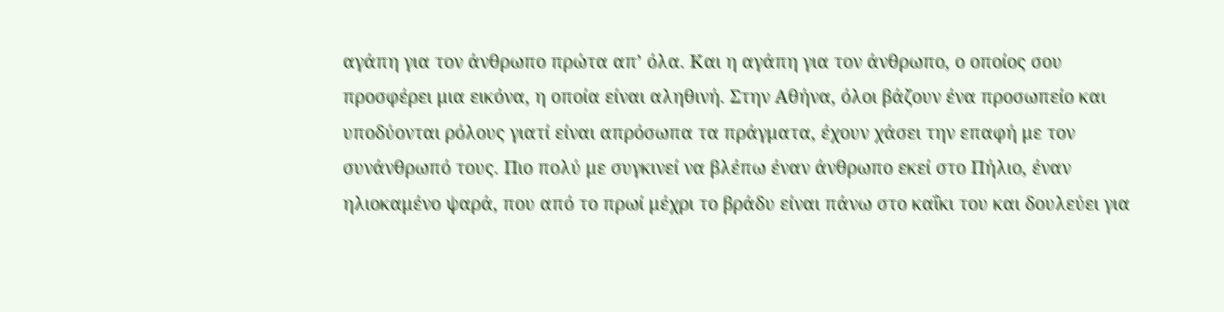αγάπη για τον άνθρωπο πρώτα απ’ όλα. Και η αγάπη για τον άνθρωπο, ο οποίος σου προσφέρει μια εικόνα, η οποία είναι αληθινή. Στην Αθήνα, όλοι βάζουν ένα προσωπείο και υποδύονται ρόλους γιατί είναι απρόσωπα τα πράγματα, έχουν χάσει την επαφή με τον συνάνθρωπό τους. Πιο πολύ με συγκινεί να βλέπω έναν άνθρωπο εκεί στο Πήλιο, έναν ηλιοκαμένο ψαρά, που από το πρωί μέχρι το βράδυ είναι πάνω στο καΐκι του και δουλεύει για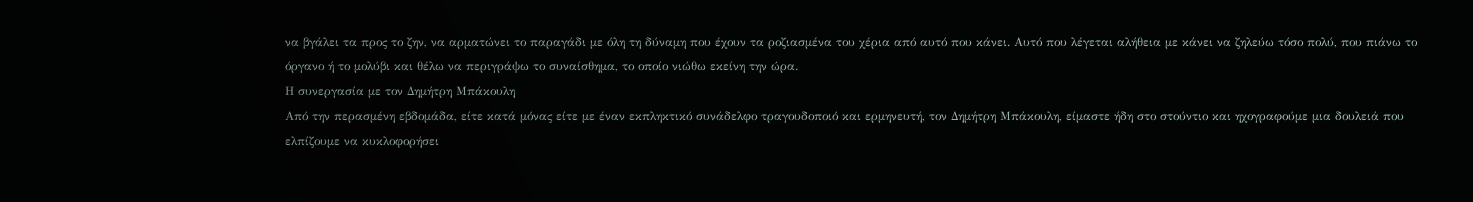να βγάλει τα προς το ζην, να αρματώνει το παραγάδι με όλη τη δύναμη που έχουν τα ροζιασμένα του χέρια από αυτό που κάνει. Αυτό που λέγεται αλήθεια με κάνει να ζηλεύω τόσο πολύ, που πιάνω το όργανο ή το μολύβι και θέλω να περιγράψω το συναίσθημα, το οποίο νιώθω εκείνη την ώρα.
Η συνεργασία με τον Δημήτρη Μπάκουλη
Από την περασμένη εβδομάδα, είτε κατά μόνας είτε με έναν εκπληκτικό συνάδελφο τραγουδοποιό και ερμηνευτή, τον Δημήτρη Μπάκουλη, είμαστε ήδη στο στούντιο και ηχογραφούμε μια δουλειά που ελπίζουμε να κυκλοφορήσει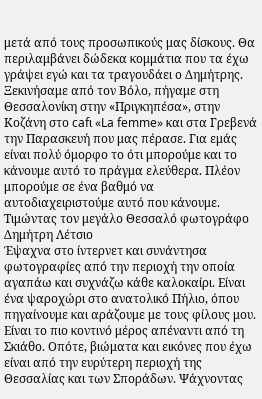μετά από τους προσωπικούς μας δίσκους. Θα περιλαμβάνει δώδεκα κομμάτια που τα έχω γράψει εγώ και τα τραγουδάει ο Δημήτρης. Ξεκινήσαμε από τον Βόλο, πήγαμε στη Θεσσαλονίκη στην «Πριγκηπέσα», στην Κοζάνη στο cafι «La femme» και στα Γρεβενά την Παρασκευή που μας πέρασε. Για εμάς είναι πολύ όμορφο το ότι μπορούμε και το κάνουμε αυτό το πράγμα ελεύθερα. Πλέον μπορούμε σε ένα βαθμό να αυτοδιαχειριστούμε αυτό που κάνουμε.
Τιμώντας τον μεγάλο Θεσσαλό φωτογράφο Δημήτρη Λέτσιο
Έψαχνα στο ίντερνετ και συνάντησα φωτογραφίες από την περιοχή την οποία αγαπάω και συχνάζω κάθε καλοκαίρι. Είναι ένα ψαροχώρι στο ανατολικό Πήλιο, όπου πηγαίνουμε και αράζουμε με τους φίλους μου. Είναι το πιο κοντινό μέρος απέναντι από τη Σκιάθο. Οπότε, βιώματα και εικόνες που έχω είναι από την ευρύτερη περιοχή της Θεσσαλίας και των Σποράδων. Ψάχνοντας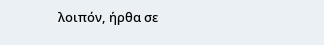λοιπόν, ήρθα σε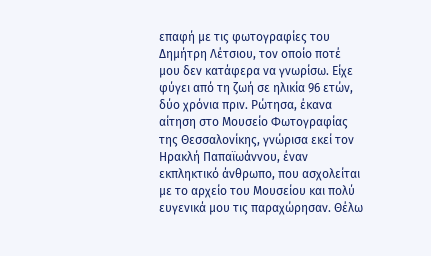επαφή με τις φωτογραφίες του Δημήτρη Λέτσιου, τον οποίο ποτέ μου δεν κατάφερα να γνωρίσω. Είχε φύγει από τη ζωή σε ηλικία 96 ετών, δύο χρόνια πριν. Ρώτησα, έκανα αίτηση στο Μουσείο Φωτογραφίας της Θεσσαλονίκης, γνώρισα εκεί τον Ηρακλή Παπαϊωάννου, έναν εκπληκτικό άνθρωπο, που ασχολείται με το αρχείο του Μουσείου και πολύ ευγενικά μου τις παραχώρησαν. Θέλω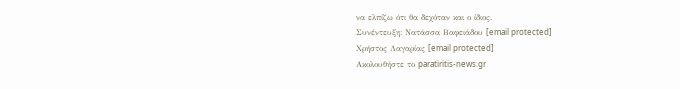να ελπίζω ότι θα δεχόταν και ο ίδιος.
Συνέντευξη: Νατάσσα Βαφειάδου [email protected]
Χρήστος Λαγαρίας [email protected]
Ακολουθήστε το paratiritis-news.gr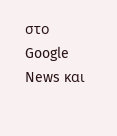στο Google News και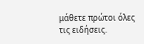μάθετε πρώτοι όλες τις ειδήσεις.